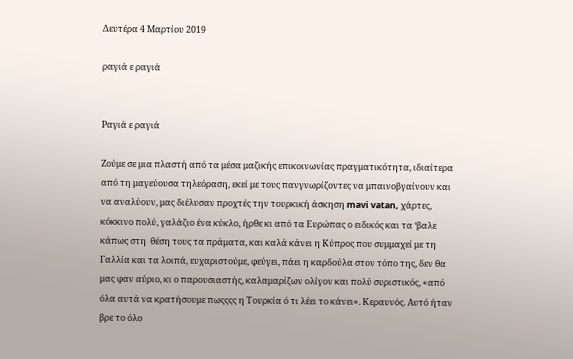Δευτέρα 4 Μαρτίου 2019

ραγιά ε ραγιά


Ραγιά ε ραγιά

Ζούμε σε μια πλαστή από τα μέσα μαζικής επικοινωνίας πραγματικότητα, ιδιαίτερα από τη μαγεύουσα τηλεόραση, εκεί με τους πανγνωρίζοντες να μπαινοβγαίνουν και να αναλύουν, μας διέλυσαν προχτές την τουρκική άσκηση mavi vatan, χάρτες, κόκκινο πολύ, γαλάζιο ένα κύκλο, ήρθε κι από τα Ευρώπας ο ειδικός και τα ‘βαλε κάπως στη  θέση τους τα πράματα, και καλά κάνει η Κύπρος που συμμαχεί με τη Γαλλία και τα λοιπά, ευχαριστούμε, φεύγει, πάει η καρδούλα στον τόπο της, δεν θα μας φαν αύριο, κι ο παρουσιαστής, καλαμαρίζων ολίγον και πολύ συριστικός, «από όλα αυτά να κρατήσουμε πωςςςς η Τουρκία ό τι λέει το κάνει». Κεραυνός. Αυτό ήταν βρε το όλο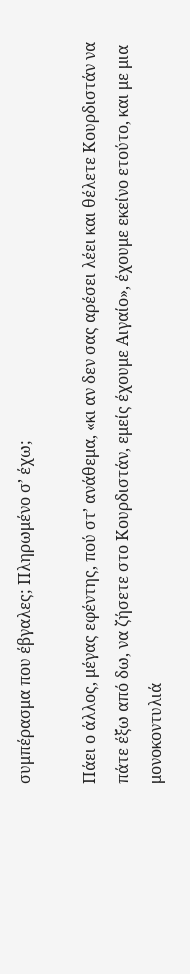συμπέρασμα που έβγαλες; Πληρωμένο σ’ έχω;

Πάει ο άλλος, μέγας εφέντης, πού στ’ ανάθεμα, «κι αν δεν σας αρέσει λέει και θέλετε Κουρδιστάν να πάτε έξω από δω, να ζήσετε στο Κουρδιστάν, εμείς έχουμε Αιγαίο», έχουμε εκείνο ετούτο, και με μια μονοκοντυλιά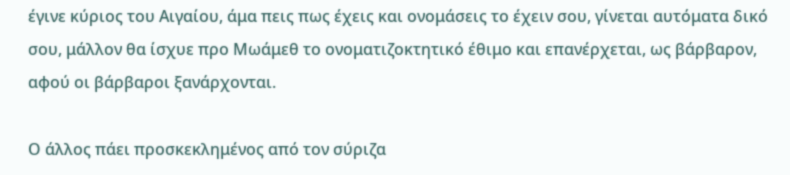έγινε κύριος του Αιγαίου, άμα πεις πως έχεις και ονομάσεις το έχειν σου, γίνεται αυτόματα δικό σου, μάλλον θα ίσχυε προ Μωάμεθ το ονοματιζοκτητικό έθιμο και επανέρχεται, ως βάρβαρον, αφού οι βάρβαροι ξανάρχονται.

Ο άλλος πάει προσκεκλημένος από τον σύριζα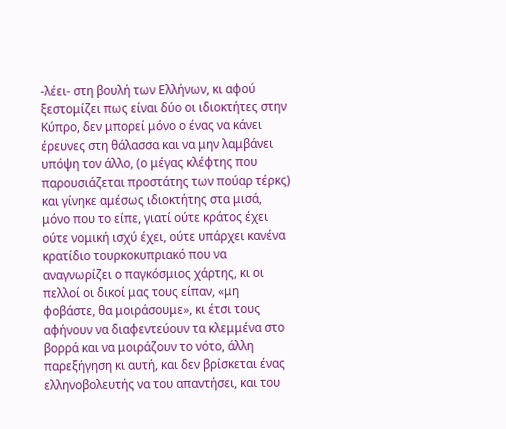-λέει- στη βουλή των Ελλήνων, κι αφού ξεστομίζει πως είναι δύο οι ιδιοκτήτες στην Κύπρο, δεν μπορεί μόνο ο ένας να κάνει έρευνες στη θάλασσα και να μην λαμβάνει υπόψη τον άλλο, (ο μέγας κλέφτης που παρουσιάζεται προστάτης των πούαρ τέρκς) και γίνηκε αμέσως ιδιοκτήτης στα μισά, μόνο που το είπε, γιατί ούτε κράτος έχει ούτε νομική ισχύ έχει, ούτε υπάρχει κανένα κρατίδιο τουρκοκυπριακό που να αναγνωρίζει ο παγκόσμιος χάρτης, κι οι πελλοί οι δικοί μας τους είπαν, «μη φοβάστε, θα μοιράσουμε», κι έτσι τους αφήνουν να διαφεντεύουν τα κλεμμένα στο βορρά και να μοιράζουν το νότο, άλλη παρεξήγηση κι αυτή, και δεν βρίσκεται ένας ελληνοβολευτής να του απαντήσει, και του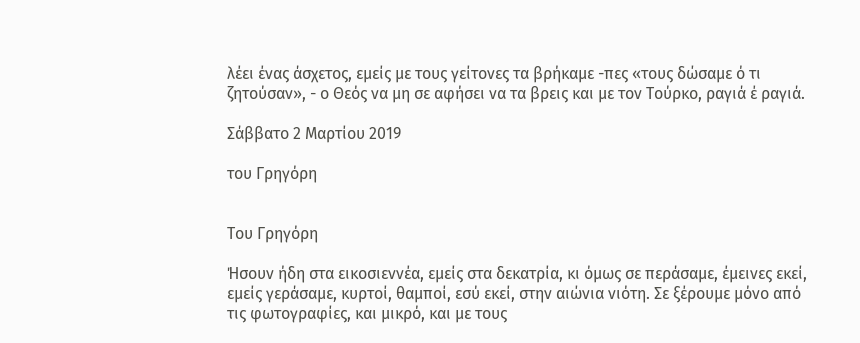λέει ένας άσχετος, εμείς με τους γείτονες τα βρήκαμε -πες «τους δώσαμε ό τι ζητούσαν», - ο Θεός να μη σε αφήσει να τα βρεις και με τον Τούρκο, ραγιά έ ραγιά.

Σάββατο 2 Μαρτίου 2019

του Γρηγόρη


Του Γρηγόρη

Ήσουν ήδη στα εικοσιεννέα, εμείς στα δεκατρία, κι όμως σε περάσαμε, έμεινες εκεί, εμείς γεράσαμε, κυρτοί, θαμποί, εσύ εκεί, στην αιώνια νιότη. Σε ξέρουμε μόνο από τις φωτογραφίες, και μικρό, και με τους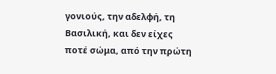γονιούς, την αδελφή, τη Βασιλική, και δεν είχες ποτέ σώμα, από την πρώτη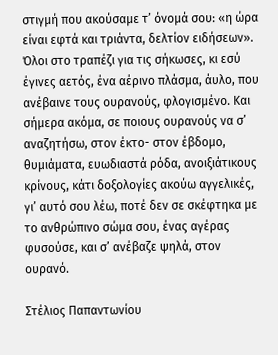στιγμή που ακούσαμε τ’ όνομά σου: «η ώρα είναι εφτά και τριάντα, δελτίον ειδήσεων». Όλοι στο τραπέζι για τις σήκωσες, κι εσύ έγινες αετός, ένα αέρινο πλάσμα, άυλο, που ανέβαινε τους ουρανούς, φλογισμένο. Και σήμερα ακόμα, σε ποιους ουρανούς να σ’ αναζητήσω, στον έκτο- στον έβδομο, θυμιάματα, ευωδιαστά ρόδα, ανοιξιάτικους κρίνους, κάτι δοξολογίες ακούω αγγελικές, γι’ αυτό σου λέω, ποτέ δεν σε σκέφτηκα με το ανθρώπινο σώμα σου, ένας αγέρας φυσούσε, και σ’ ανέβαζε ψηλά, στον ουρανό.

Στέλιος Παπαντωνίου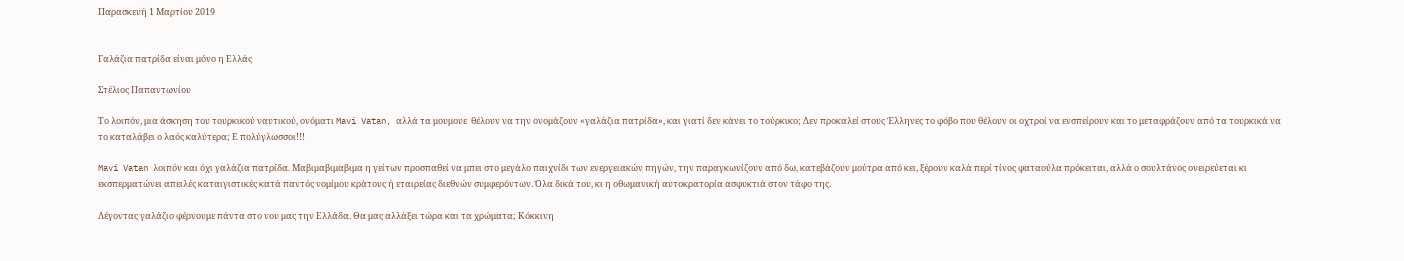Παρασκευή 1 Μαρτίου 2019


Γαλάζια πατρίδα είναι μόνο η Ελλάς

Στέλιος Παπαντωνίου

Το λοιπόν, μια άσκηση του τουρκικού ναυτικού, ονόματι Mavi Vatan, αλλά τα μουμουε  θέλουν να την ονομάζουν «γαλάζια πατρίδα», και γιατί δεν κάνει το τούρκικο; Δεν προκαλεί στους Έλληνες το φόβο που θέλουν οι οχτροί να ενσπείρουν και το μεταφράζουν από τα τουρκικά να το καταλάβει ο λαός καλύτερα; Ε πολύγλωσσοι!!!

Mavi Vatan λοιπόν και όχι γαλάζια πατρίδα. Μαβιμαβιμαβιμα η γείτων προσπαθεί να μπει στο μεγάλο παιχνίδι των ενεργειακών πηγών, την παραγκωνίζουν από δω, κατεβάζουν μούτρα από κει, ξέρουν καλά περί τίνος φαταούλα πρόκειται, αλλά ο σουλτάνος ονειρεύεται κι εκσπερματώνει απειλές καταιγιστικές κατά παντός νομίμου κράτους ή εταιρείας διεθνών συμφερόντων. Όλα δικά του, κι η οθωμανική αυτοκρατορία ασφυκτιά στον τάφο της.

Λέγοντας γαλάζιο φέρνουμε πάντα στο νου μας την Ελλάδα. Θα μας αλλάξει τώρα και τα χρώματα; Κόκκινη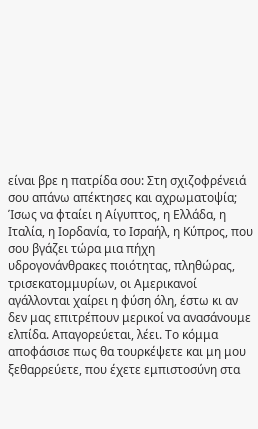είναι βρε η πατρίδα σου: Στη σχιζοφρένειά σου απάνω απέκτησες και αχρωματοψία; Ίσως να φταίει η Αίγυπτος, η Ελλάδα, η Ιταλία, η Ιορδανία, το Ισραήλ, η Κύπρος, που σου βγάζει τώρα μια πήχη υδρογονάνθρακες ποιότητας, πληθώρας, τρισεκατομμυρίων, οι Αμερικανοί αγάλλονται χαίρει η φύση όλη, έστω κι αν δεν μας επιτρέπουν μερικοί να ανασάνουμε ελπίδα. Απαγορεύεται, λέει. Το κόμμα αποφάσισε πως θα τουρκέψετε και μη μου ξεθαρρεύετε, που έχετε εμπιστοσύνη στα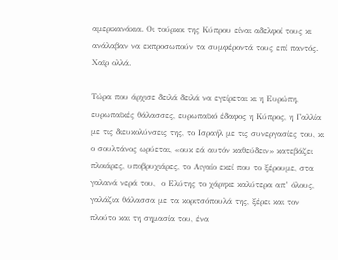αμερικανάκια. Οι τούρκοι της Κύπρου είναι αδελφοί τους κι ανάλαβαν να εκπροσωπούν τα συμφέροντά τους επί παντός. Χαϊρ ολλά.

Τώρα που άρχισε δειλά δειλά να εγείρεται κι η Ευρώπη, ευρωπαϊκές θάλασσες, ευρωπαϊκό έδαφος η Κύπρος, η Γαλλία με τις διευκολύνσεις της, το Ισραήλ με τις συνεργασίες του, κι ο σουλτάνος ωρύεται, «ουκ εά αυτόν καθεύδειν» κατεβάζει πλοιάρες, υποβρυχιάρες, το Αιγαίο εκεί που το ξέρουμε, στα γαλανά νερά του,  ο Ελύτης το χάρηκε καλύτερα απ’ όλους, γαλάζια θάλασσα με τα κοριτσόπουλά της, ξέρει και τον πλούτο και τη σημασία του, ένα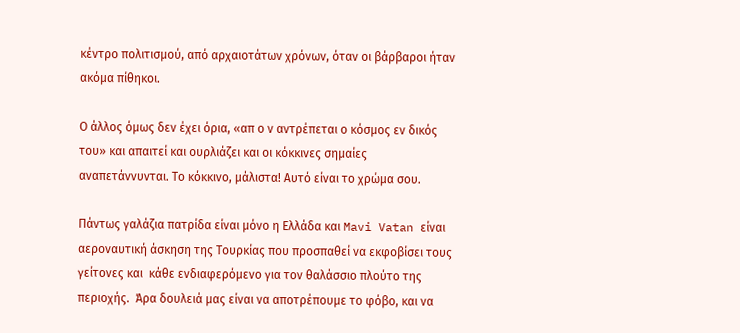κέντρο πολιτισμού, από αρχαιοτάτων χρόνων, όταν οι βάρβαροι ήταν ακόμα πίθηκοι.

Ο άλλος όμως δεν έχει όρια, «απ ο ν αντρέπεται ο κόσμος εν δικός του» και απαιτεί και ουρλιάζει και οι κόκκινες σημαίες αναπετάννυνται. Το κόκκινο, μάλιστα! Αυτό είναι το χρώμα σου.

Πάντως γαλάζια πατρίδα είναι μόνο η Ελλάδα και Mavi Vatan είναι αεροναυτική άσκηση της Τουρκίας που προσπαθεί να εκφοβίσει τους γείτονες και  κάθε ενδιαφερόμενο για τον θαλάσσιο πλούτο της περιοχής.  Άρα δουλειά μας είναι να αποτρέπουμε το φόβο, και να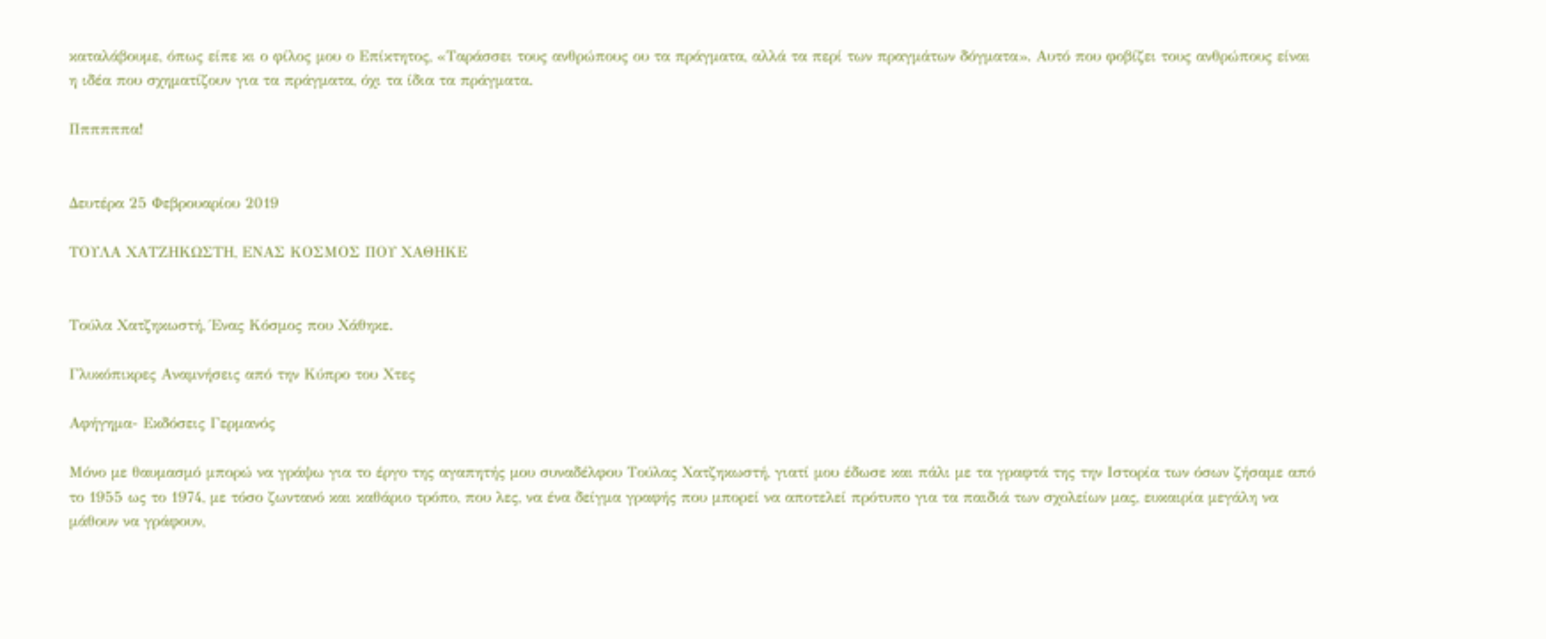καταλάβουμε, όπως είπε κι ο φίλος μου ο Επίκτητος, «Ταράσσει τους ανθρώπους ου τα πράγματα, αλλά τα περί των πραγμάτων δόγματα». Αυτό που φοβίζει τους ανθρώπους είναι η ιδέα που σχηματίζουν για τα πράγματα, όχι τα ίδια τα πράγματα.

Ππππππα!


Δευτέρα 25 Φεβρουαρίου 2019

ΤΟΥΛΑ ΧΑΤΖΗΚΩΣΤΗ, ΕΝΑΣ ΚΟΣΜΟΣ ΠΟΥ ΧΑΘΗΚΕ


Τούλα Χατζηκωστή, Ένας Κόσμος που Χάθηκε.

Γλυκόπικρες Αναμνήσεις από την Κύπρο του Χτες

Αφήγημα- Εκδόσεις Γερμανός

Μόνο με θαυμασμό μπορώ να γράψω για το έργο της αγαπητής μου συναδέλφου Τούλας Χατζηκωστή, γιατί μου έδωσε και πάλι με τα γραφτά της την Ιστορία των όσων ζήσαμε από το 1955 ως το 1974, με τόσο ζωντανό και καθάριο τρόπο, που λες, να ένα δείγμα γραφής που μπορεί να αποτελεί πρότυπο για τα παιδιά των σχολείων μας, ευκαιρία μεγάλη να μάθουν να γράφουν,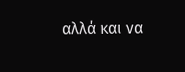αλλά και να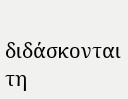διδάσκονται τη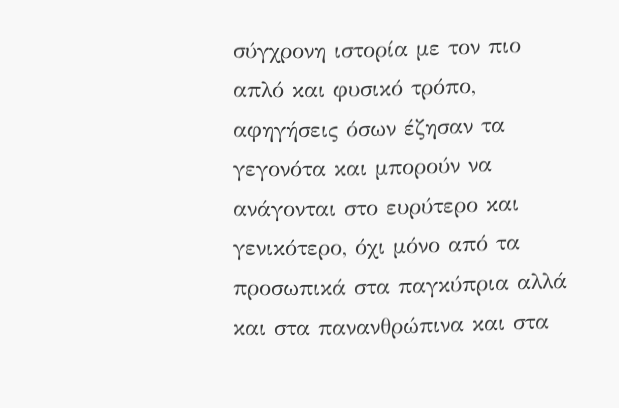σύγχρονη ιστορία με τον πιο απλό και φυσικό τρόπο, αφηγήσεις όσων έζησαν τα γεγονότα και μπορούν να ανάγονται στο ευρύτερο και γενικότερο, όχι μόνο από τα προσωπικά στα παγκύπρια αλλά και στα πανανθρώπινα και στα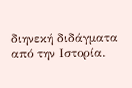διηνεκή διδάγματα από την Ιστορία.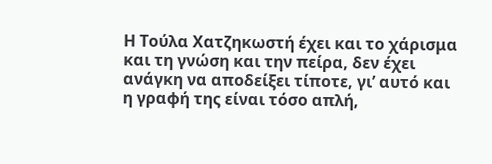Η Τούλα Χατζηκωστή έχει και το χάρισμα και τη γνώση και την πείρα, δεν έχει ανάγκη να αποδείξει τίποτε, γι’ αυτό και η γραφή της είναι τόσο απλή,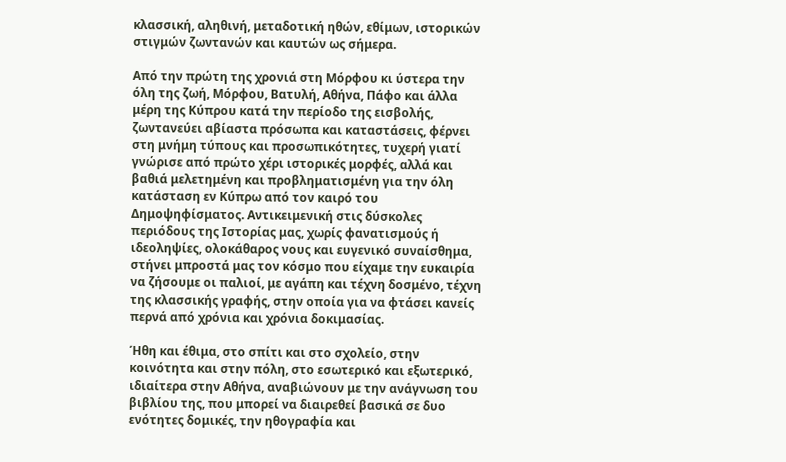κλασσική, αληθινή, μεταδοτική ηθών, εθίμων, ιστορικών στιγμών ζωντανών και καυτών ως σήμερα.

Από την πρώτη της χρονιά στη Μόρφου κι ύστερα την όλη της ζωή, Μόρφου, Βατυλή, Αθήνα, Πάφο και άλλα μέρη της Κύπρου κατά την περίοδο της εισβολής, ζωντανεύει αβίαστα πρόσωπα και καταστάσεις, φέρνει στη μνήμη τύπους και προσωπικότητες, τυχερή γιατί γνώρισε από πρώτο χέρι ιστορικές μορφές, αλλά και βαθιά μελετημένη και προβληματισμένη για την όλη κατάσταση εν Κύπρω από τον καιρό του Δημοψηφίσματος. Αντικειμενική στις δύσκολες περιόδους της Ιστορίας μας, χωρίς φανατισμούς ή ιδεοληψίες, ολοκάθαρος νους και ευγενικό συναίσθημα, στήνει μπροστά μας τον κόσμο που είχαμε την ευκαιρία να ζήσουμε οι παλιοί, με αγάπη και τέχνη δοσμένο, τέχνη της κλασσικής γραφής, στην οποία για να φτάσει κανείς περνά από χρόνια και χρόνια δοκιμασίας.

Ήθη και έθιμα, στο σπίτι και στο σχολείο, στην κοινότητα και στην πόλη, στο εσωτερικό και εξωτερικό, ιδιαίτερα στην Αθήνα, αναβιώνουν με την ανάγνωση του βιβλίου της, που μπορεί να διαιρεθεί βασικά σε δυο ενότητες δομικές, την ηθογραφία και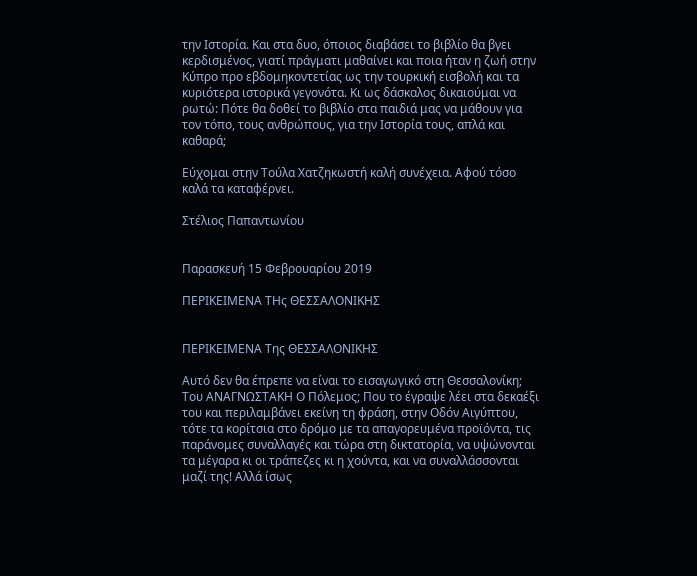την Ιστορία. Και στα δυο, όποιος διαβάσει το βιβλίο θα βγει κερδισμένος, γιατί πράγματι μαθαίνει και ποια ήταν η ζωή στην Κύπρο προ εβδομηκοντετίας ως την τουρκική εισβολή και τα κυριότερα ιστορικά γεγονότα. Κι ως δάσκαλος δικαιούμαι να ρωτώ: Πότε θα δοθεί το βιβλίο στα παιδιά μας να μάθουν για τον τόπο, τους ανθρώπους, για την Ιστορία τους, απλά και καθαρά;

Εύχομαι στην Τούλα Χατζηκωστή καλή συνέχεια. Αφού τόσο καλά τα καταφέρνει.

Στέλιος Παπαντωνίου


Παρασκευή 15 Φεβρουαρίου 2019

ΠΕΡΙΚΕΙΜΕΝΑ ΤΗς ΘΕΣΣΑΛΟΝΙΚΗΣ


ΠΕΡΙΚΕΙΜΕΝΑ Της ΘΕΣΣΑΛΟΝΙΚΗΣ

Αυτό δεν θα έπρεπε να είναι το εισαγωγικό στη Θεσσαλονίκη; Του ΑΝΑΓΝΩΣΤΑΚΗ Ο Πόλεμος; Που το έγραψε λέει στα δεκαέξι του και περιλαμβάνει εκείνη τη φράση, στην Οδόν Αιγύπτου, τότε τα κορίτσια στο δρόμο με τα απαγορευμένα προϊόντα, τις παράνομες συναλλαγές και τώρα στη δικτατορία, να υψώνονται τα μέγαρα κι οι τράπεζες κι η χούντα, και να συναλλάσσονται μαζί της! Αλλά ίσως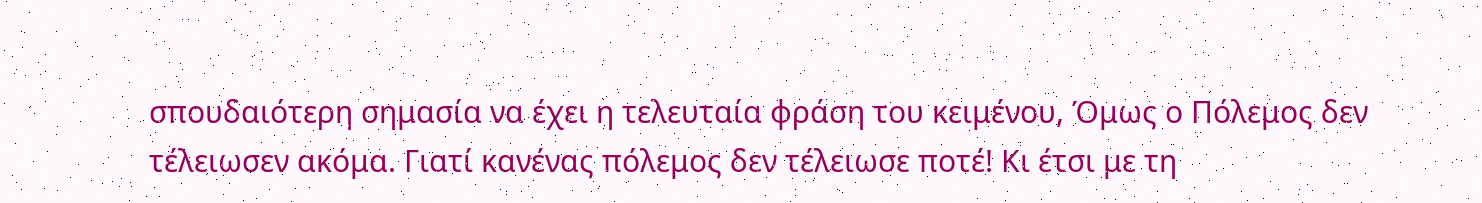σπουδαιότερη σημασία να έχει η τελευταία φράση του κειμένου, Όμως ο Πόλεμος δεν τέλειωσεν ακόμα. Γιατί κανένας πόλεμος δεν τέλειωσε ποτέ! Κι έτσι με τη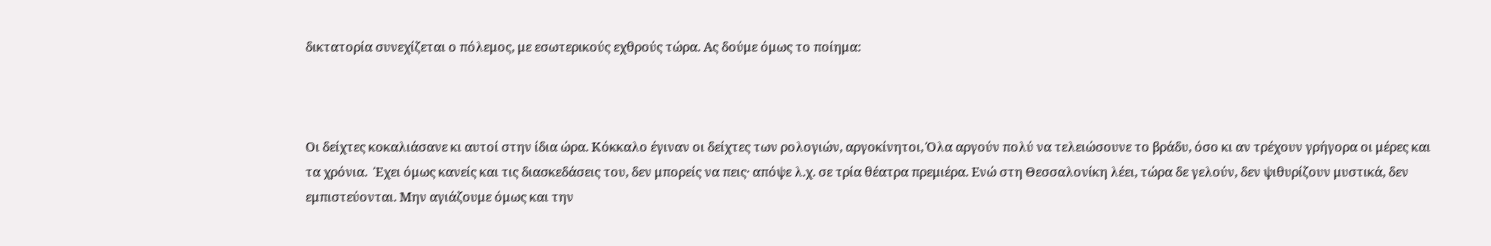δικτατορία συνεχίζεται ο πόλεμος, με εσωτερικούς εχθρούς τώρα. Ας δούμε όμως το ποίημα:



Οι δείχτες κοκαλιάσανε κι αυτοί στην ίδια ώρα. Κόκκαλο έγιναν οι δείχτες των ρολογιών, αργοκίνητοι, Όλα αργούν πολύ να τελειώσουνε το βράδυ, όσο κι αν τρέχουν γρήγορα οι μέρες και τα χρόνια.  Έχει όμως κανείς και τις διασκεδάσεις του, δεν μπορείς να πεις· απόψε λ.χ. σε τρία θέατρα πρεμιέρα. Ενώ στη Θεσσαλονίκη λέει, τώρα δε γελούν, δεν ψιθυρίζουν μυστικά, δεν εμπιστεύονται. Μην αγιάζουμε όμως και την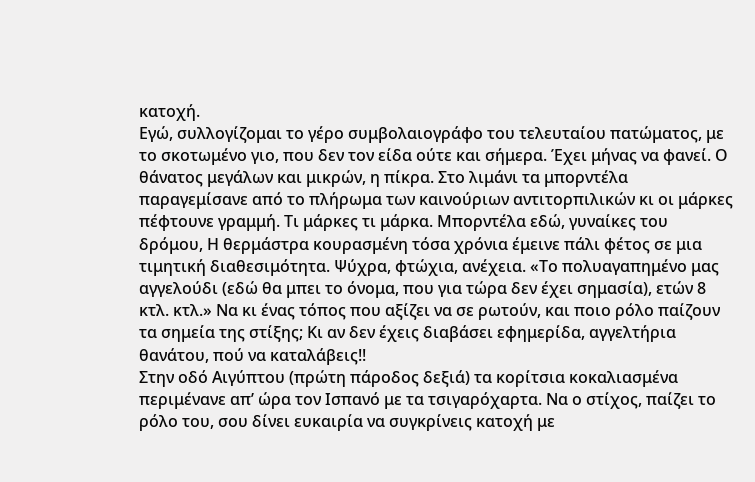κατοχή.                                                                                                                                                      Εγώ, συλλογίζομαι το γέρο συμβολαιογράφο του τελευταίου πατώματος, με το σκοτωμένο γιο, που δεν τον είδα ούτε και σήμερα. Έχει μήνας να φανεί. Ο θάνατος μεγάλων και μικρών, η πίκρα. Στο λιμάνι τα μπορντέλα παραγεμίσανε από το πλήρωμα των καινούριων αντιτορπιλικών κι οι μάρκες πέφτουνε γραμμή. Τι μάρκες τι μάρκα. Μπορντέλα εδώ, γυναίκες του δρόμου, Η θερμάστρα κουρασμένη τόσα χρόνια έμεινε πάλι φέτος σε μια τιμητική διαθεσιμότητα. Ψύχρα, φτώχια, ανέχεια. «Το πολυαγαπημένο μας αγγελούδι (εδώ θα μπει το όνομα, που για τώρα δεν έχει σημασία), ετών 8 κτλ. κτλ.» Να κι ένας τόπος που αξίζει να σε ρωτούν, και ποιο ρόλο παίζουν τα σημεία της στίξης; Κι αν δεν έχεις διαβάσει εφημερίδα, αγγελτήρια θανάτου, πού να καταλάβεις!!                                                                                                                        Στην οδό Αιγύπτου (πρώτη πάροδος δεξιά) τα κορίτσια κοκαλιασμένα περιμένανε απ’ ώρα τον Ισπανό με τα τσιγαρόχαρτα. Να ο στίχος, παίζει το ρόλο του, σου δίνει ευκαιρία να συγκρίνεις κατοχή με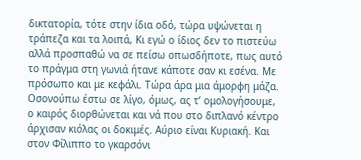δικτατορία, τότε στην ίδια οδό, τώρα υψώνεται η τράπεζα και τα λοιπά, Κι εγώ ο ίδιος δεν το πιστεύω αλλά προσπαθώ να σε πείσω οπωσδήποτε, πως αυτό το πράγμα στη γωνιά ήτανε κάποτε σαν κι εσένα. Με πρόσωπο και με κεφάλι. Τώρα άρα μια άμορφη μάζα.                                                                                                                                           Οσονούπω έστω σε λίγο, όμως, ας τ’ ομολογήσουμε, ο καιρός διορθώνεται και νά που στο διπλανό κέντρο άρχισαν κιόλας οι δοκιμές. Αύριο είναι Κυριακή. Και στον Φίλιππο το γκαρσόνι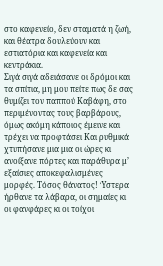στο καφενείο, δεν σταματά η ζωή, και θέατρα δουλεύουν και εστιατόρια και καφενεία και κεντράκια.
Σιγά σιγά αδειάσανε οι δρόμοι και τα σπίτια, μη μου πείτε πως δε σας θυμίζει τον παππού Καβάφη, στο περιμένοντας τους βαρβάρους, όμως ακόμη κάποιος έμεινε και τρέχει να προφτάσει Και ρυθμικά χτυπήσανε μια μια οι ώρες κι ανοίξανε πόρτες και παράθυρα μ’ εξαίσιες αποκεφαλισμένες μορφές. Τόσος θάνατος! Ύστερα ήρθανε τα λάβαρα, οι σημαίες κι οι φανφάρες κι οι τοίχοι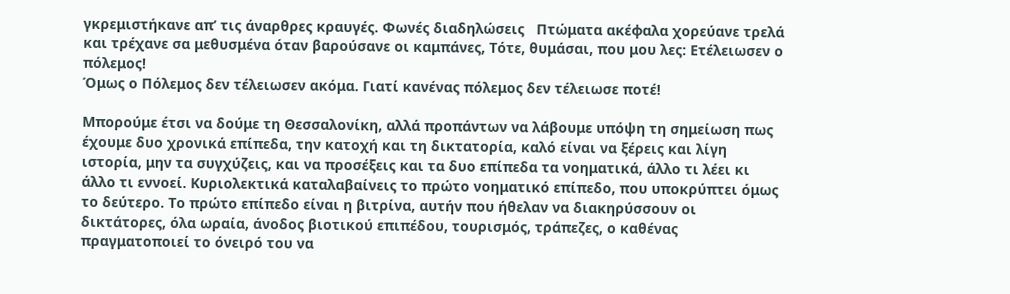γκρεμιστήκανε απ’ τις άναρθρες κραυγές. Φωνές διαδηλώσεις   Πτώματα ακέφαλα χορεύανε τρελά και τρέχανε σα μεθυσμένα όταν βαρούσανε οι καμπάνες, Τότε, θυμάσαι, που μου λες: Ετέλειωσεν ο πόλεμος!
Όμως ο Πόλεμος δεν τέλειωσεν ακόμα. Γιατί κανένας πόλεμος δεν τέλειωσε ποτέ!

Μπορούμε έτσι να δούμε τη Θεσσαλονίκη, αλλά προπάντων να λάβουμε υπόψη τη σημείωση πως έχουμε δυο χρονικά επίπεδα, την κατοχή και τη δικτατορία, καλό είναι να ξέρεις και λίγη ιστορία, μην τα συγχύζεις, και να προσέξεις και τα δυο επίπεδα τα νοηματικά, άλλο τι λέει κι άλλο τι εννοεί. Κυριολεκτικά καταλαβαίνεις το πρώτο νοηματικό επίπεδο, που υποκρύπτει όμως το δεύτερο. Το πρώτο επίπεδο είναι η βιτρίνα, αυτήν που ήθελαν να διακηρύσσουν οι δικτάτορες, όλα ωραία, άνοδος βιοτικού επιπέδου, τουρισμός, τράπεζες, ο καθένας πραγματοποιεί το όνειρό του να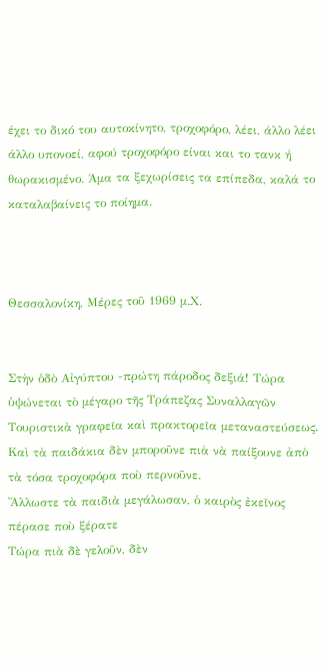έχει το δικό του αυτοκίνητο, τροχοφόρο, λέει, άλλο λέει άλλο υπονοεί, αφού τροχοφόρο είναι και το τανκ ή θωρακισμένο. Άμα τα ξεχωρίσεις τα επίπεδα, καλά το καταλαβαίνεις το ποίημα.



Θεσσαλονίκη, Μέρες τοῦ 1969 μ.Χ.


Στὴν ὁδὸ Αἰγύπτου -πρώτη πάροδος δεξιά! Τώρα ὑψώνεται τὸ μέγαρο τῆς Τράπεζας Συναλλαγῶν Τουριστικὰ γραφεῖα καὶ πρακτορεῖα μεταναστεύσεως.
Καὶ τὰ παιδάκια δὲν μποροῦνε πιὰ νὰ παίξουνε ἀπὸ τὰ τόσα τροχοφόρα ποὺ περνοῦνε.
Ἄλλωστε τὰ παιδιὰ μεγάλωσαν, ὁ καιρὸς ἐκεῖνος πέρασε ποὺ ξέρατε
Τώρα πιὰ δὲ γελοῦν, δὲν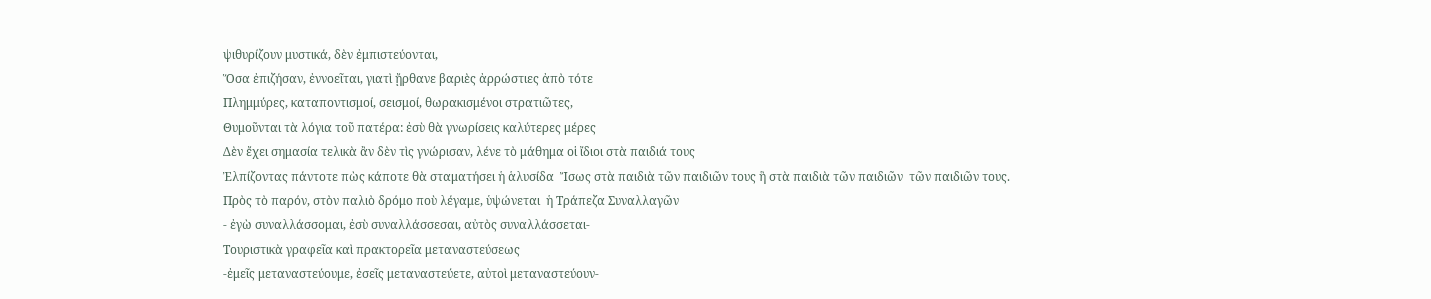ψιθυρίζουν μυστικά, δὲν ἐμπιστεύονται,
Ὅσα ἐπιζήσαν, ἐννοεῖται, γιατὶ ᾔρθανε βαριὲς ἀρρώστιες ἀπὸ τότε
Πλημμύρες, καταποντισμοί, σεισμοί, θωρακισμένοι στρατιῶτες,
Θυμοῦνται τὰ λόγια τοῦ πατέρα: ἐσὺ θὰ γνωρίσεις καλύτερες μέρες
Δὲν ἔχει σημασία τελικὰ ἂν δὲν τὶς γνώρισαν, λένε τὸ μάθημα οἱ ἴδιοι στὰ παιδιά τους
Ἐλπίζοντας πάντοτε πὼς κάποτε θὰ σταματήσει ἡ ἁλυσίδα  Ἴσως στὰ παιδιὰ τῶν παιδιῶν τους ἣ στὰ παιδιὰ τῶν παιδιῶν  τῶν παιδιῶν τους.
Πρὸς τὸ παρόν, στὸν παλιὸ δρόμο ποὺ λέγαμε, ὑψώνεται  ἡ Τράπεζα Συναλλαγῶν
- ἐγὼ συναλλάσσομαι, ἐσὺ συναλλάσσεσαι, αὐτὸς συναλλάσσεται-
Τουριστικὰ γραφεῖα καὶ πρακτορεῖα μεταναστεύσεως
-ἐμεῖς μεταναστεύουμε, ἐσεῖς μεταναστεύετε, αὐτοὶ μεταναστεύουν-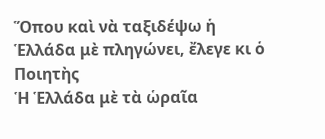Ὅπου καὶ νὰ ταξιδέψω ἡ Ἑλλάδα μὲ πληγώνει, ἔλεγε κι ὁ Ποιητὴς
Ἡ Ἑλλάδα μὲ τὰ ὡραῖα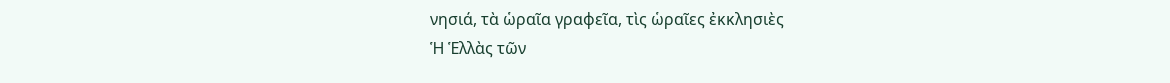νησιά, τὰ ὡραῖα γραφεῖα, τὶς ὡραῖες ἐκκλησιὲς
Ἡ Ἑλλὰς τῶν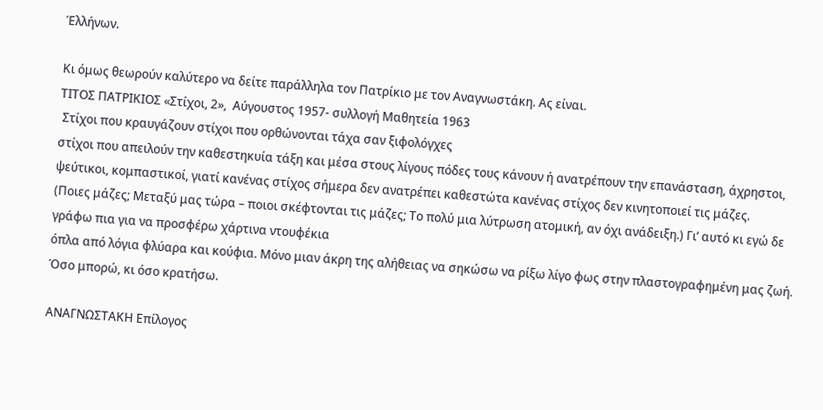Ἑλλήνων.

Κι όμως θεωρούν καλύτερο να δείτε παράλληλα τον Πατρίκιο με τον Αναγνωστάκη. Ας είναι.
ΤΙΤΟΣ ΠΑΤΡΙΚΙΟΣ «Στίχοι, 2»,  Αύγουστος 1957- συλλογή Μαθητεία 1963
 Στίχοι που κραυγάζουν στίχοι που ορθώνονται τάχα σαν ξιφολόγχες
στίχοι που απειλούν την καθεστηκυία τάξη και μέσα στους λίγους πόδες τους κάνουν ή ανατρέπουν την επανάσταση, άχρηστοι, ψεύτικοι, κομπαστικοί, γιατί κανένας στίχος σήμερα δεν ανατρέπει καθεστώτα κανένας στίχος δεν κινητοποιεί τις μάζες.
(Ποιες μάζες; Μεταξύ μας τώρα – ποιοι σκέφτονται τις μάζες; Το πολύ μια λύτρωση ατομική, αν όχι ανάδειξη.) Γι’ αυτό κι εγώ δε γράφω πια για να προσφέρω χάρτινα ντουφέκια
όπλα από λόγια φλύαρα και κούφια. Μόνο μιαν άκρη της αλήθειας να σηκώσω να ρίξω λίγο φως στην πλαστογραφημένη μας ζωή. Όσο μπορώ, κι όσο κρατήσω.

ΑΝΑΓΝΩΣΤΑΚΗ Επίλογος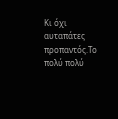Κι όχι αυταπάτες προπαντός.Το πολύ πολύ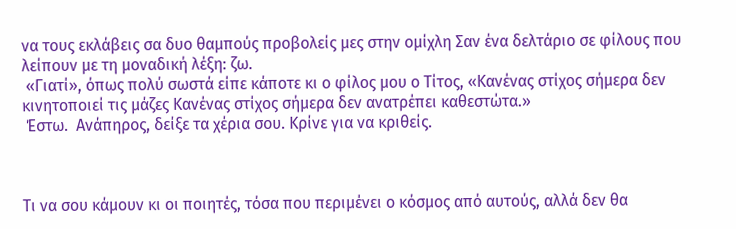να τους εκλάβεις σα δυο θαμπούς προβολείς μες στην ομίχλη Σαν ένα δελτάριο σε φίλους που λείπουν με τη μοναδική λέξη: ζω.
 «Γιατί», όπως πολύ σωστά είπε κάποτε κι ο φίλος μου ο Τίτος, «Κανένας στίχος σήμερα δεν κινητοποιεί τις μάζες Κανένας στίχος σήμερα δεν ανατρέπει καθεστώτα.»
 Έστω.  Ανάπηρος, δείξε τα χέρια σου. Κρίνε για να κριθείς.



Τι να σου κάμουν κι οι ποιητές, τόσα που περιμένει ο κόσμος από αυτούς, αλλά δεν θα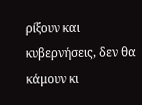ρίξουν και κυβερνήσεις, δεν θα κάμουν κι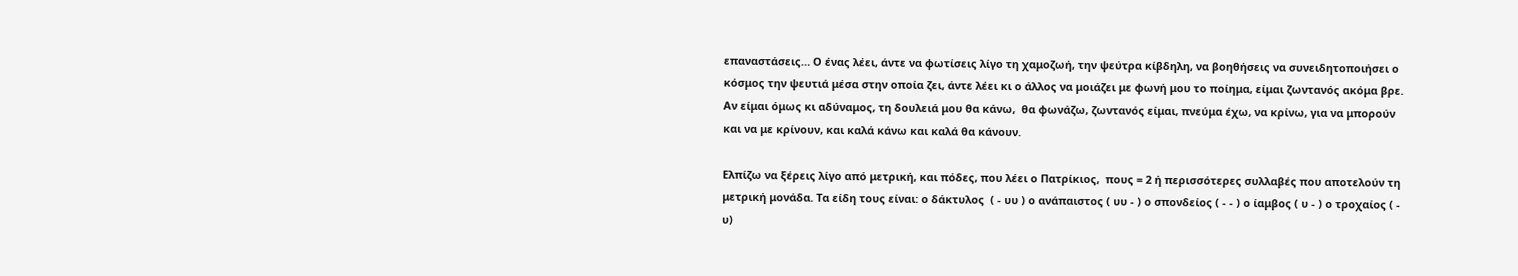επαναστάσεις… Ο ένας λέει, άντε να φωτίσεις λίγο τη χαμοζωή, την ψεύτρα κίβδηλη, να βοηθήσεις να συνειδητοποιήσει ο κόσμος την ψευτιά μέσα στην οποία ζει, άντε λέει κι ο άλλος να μοιάζει με φωνή μου το ποίημα, είμαι ζωντανός ακόμα βρε. Αν είμαι όμως κι αδύναμος, τη δουλειά μου θα κάνω,  θα φωνάζω, ζωντανός είμαι, πνεύμα έχω, να κρίνω, για να μπορούν και να με κρίνουν, και καλά κάνω και καλά θα κάνουν.

Ελπίζω να ξέρεις λίγο από μετρική, και πόδες, που λέει ο Πατρίκιος,  πους = 2 ή περισσότερες συλλαβές που αποτελούν τη μετρική μονάδα. Τα είδη τους είναι: ο δάκτυλος  ( - υυ ) ο ανάπαιστος ( υυ - ) ο σπονδείος ( - - ) ο ίαμβος ( υ - ) ο τροχαίος ( - υ)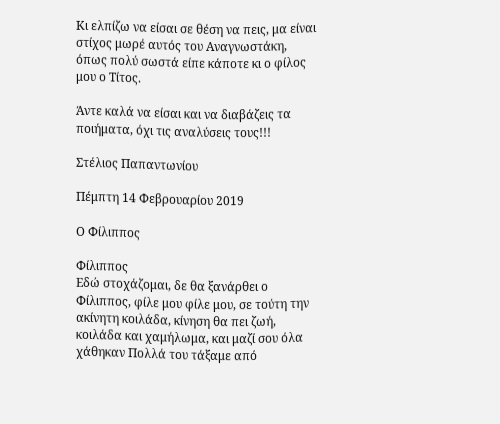Κι ελπίζω να είσαι σε θέση να πεις, μα είναι στίχος μωρέ αυτός του Αναγνωστάκη,  όπως πολύ σωστά είπε κάποτε κι ο φίλος μου ο Τίτος.

Άντε καλά να είσαι και να διαβάζεις τα ποιήματα, όχι τις αναλύσεις τους!!!

Στέλιος Παπαντωνίου

Πέμπτη 14 Φεβρουαρίου 2019

Ο Φίλιππος

Φίλιππος
Εδώ στοχάζομαι, δε θα ξανάρθει ο Φίλιππος, φίλε μου φίλε μου, σε τούτη την ακίνητη κοιλάδα, κίνηση θα πει ζωή, κοιλάδα και χαμήλωμα, και μαζί σου όλα χάθηκαν Πολλά του τάξαμε από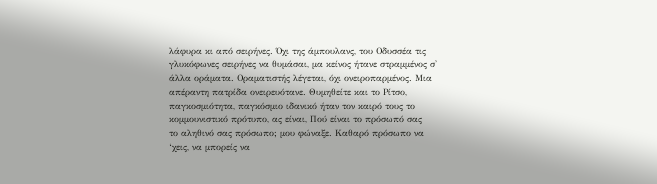λάφυρα κι από σειρήνες. Όχι της άμπουλανς, του Οδυσσέα τις γλυκόφωνες σειρήνες να θυμάσαι, μα κείνος ήτανε στραμμένος σ' άλλα οράματα. Οραματιστής λέγεται, όχι ονειροπαρμένος. Μια απέραντη πατρίδα ονειρευότανε. Θυμηθείτε και το Ρίτσο, παγκοσμιότητα, παγκόσμιο ιδανικό ήταν τον καιρό τους το κομμουνιστικό πρότυπο, ας είναι, Πού είναι το πρόσωπό σας
το αληθινό σας πρόσωπο; μου φώναξε. Καθαρό πρόσωπο να ‘χεις, να μπορείς να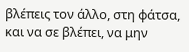βλέπεις τον άλλο, στη φάτσα, και να σε βλέπει, να μην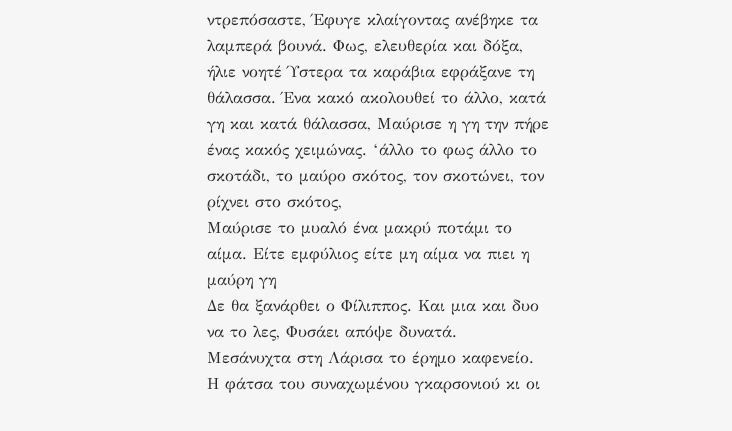ντρεπόσαστε, Έφυγε κλαίγοντας ανέβηκε τα λαμπερά βουνά. Φως, ελευθερία και δόξα, ήλιε νοητέ Ύστερα τα καράβια εφράξανε τη θάλασσα. Ένα κακό ακολουθεί το άλλο, κατά γη και κατά θάλασσα, Μαύρισε η γη την πήρε ένας κακός χειμώνας. ‘άλλο το φως άλλο το σκοτάδι, το μαύρο σκότος, τον σκοτώνει, τον ρίχνει στο σκότος,
Μαύρισε το μυαλό ένα μακρύ ποτάμι το αίμα. Είτε εμφύλιος είτε μη αίμα να πιει η μαύρη γη
Δε θα ξανάρθει ο Φίλιππος. Και μια και δυο να το λες, Φυσάει απόψε δυνατά.
Μεσάνυχτα στη Λάρισα το έρημο καφενείο.
Η φάτσα του συναχωμένου γκαρσονιού κι οι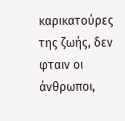καρικατούρες της ζωής, δεν φταιν οι άνθρωποι,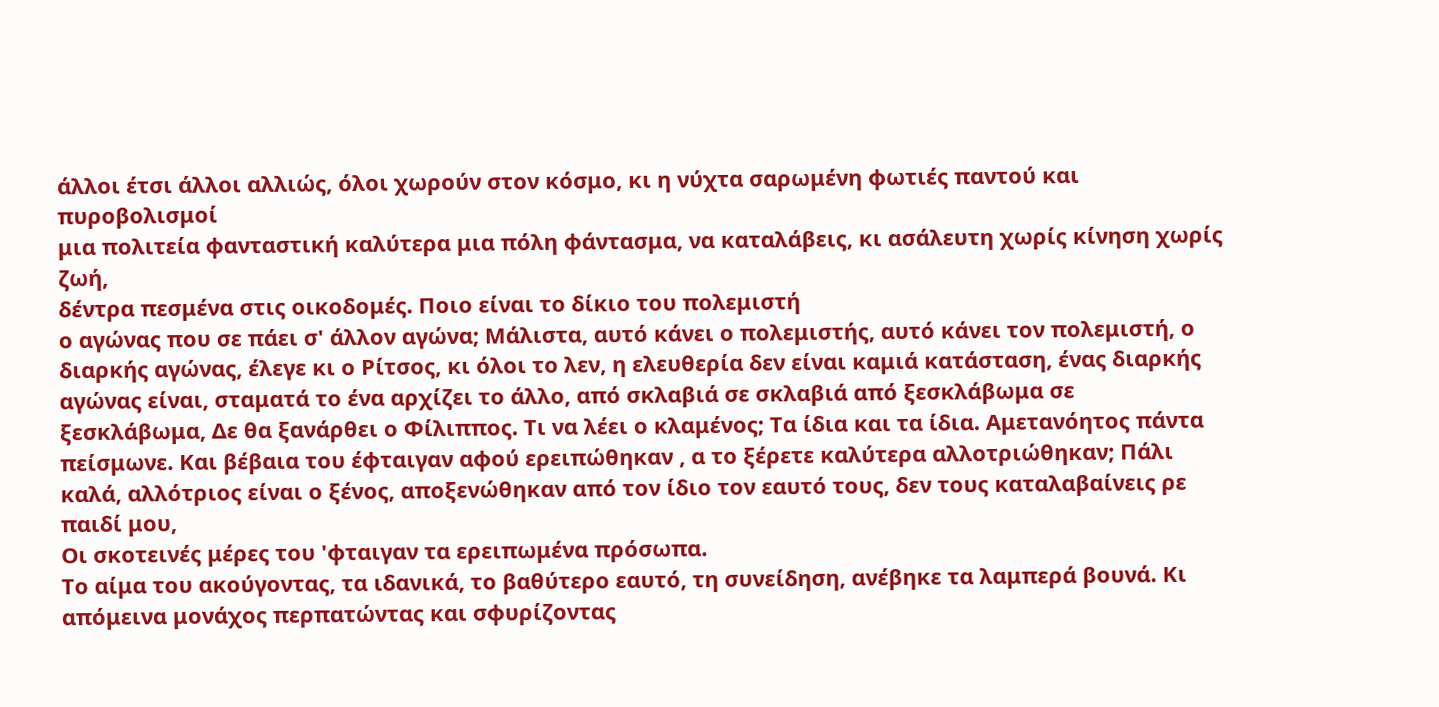άλλοι έτσι άλλοι αλλιώς, όλοι χωρούν στον κόσμο, κι η νύχτα σαρωμένη φωτιές παντού και πυροβολισμοί
μια πολιτεία φανταστική καλύτερα μια πόλη φάντασμα, να καταλάβεις, κι ασάλευτη χωρίς κίνηση χωρίς ζωή,
δέντρα πεσμένα στις οικοδομές. Ποιο είναι το δίκιο του πολεμιστή
ο αγώνας που σε πάει σ' άλλον αγώνα; Μάλιστα, αυτό κάνει ο πολεμιστής, αυτό κάνει τον πολεμιστή, ο διαρκής αγώνας, έλεγε κι ο Ρίτσος, κι όλοι το λεν, η ελευθερία δεν είναι καμιά κατάσταση, ένας διαρκής αγώνας είναι, σταματά το ένα αρχίζει το άλλο, από σκλαβιά σε σκλαβιά από ξεσκλάβωμα σε ξεσκλάβωμα, Δε θα ξανάρθει ο Φίλιππος. Τι να λέει ο κλαμένος; Τα ίδια και τα ίδια. Αμετανόητος πάντα πείσμωνε. Και βέβαια του έφταιγαν αφού ερειπώθηκαν , α το ξέρετε καλύτερα αλλοτριώθηκαν; Πάλι καλά, αλλότριος είναι ο ξένος, αποξενώθηκαν από τον ίδιο τον εαυτό τους, δεν τους καταλαβαίνεις ρε παιδί μου,
Οι σκοτεινές μέρες του 'φταιγαν τα ερειπωμένα πρόσωπα.
Το αίμα του ακούγοντας, τα ιδανικά, το βαθύτερο εαυτό, τη συνείδηση, ανέβηκε τα λαμπερά βουνά. Κι απόμεινα μονάχος περπατώντας και σφυρίζοντας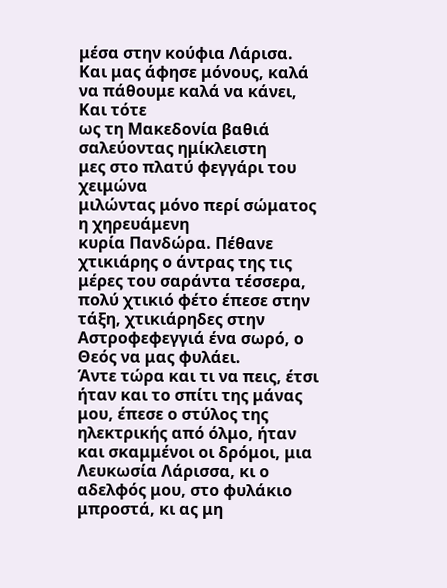μέσα στην κούφια Λάρισα. Και μας άφησε μόνους, καλά να πάθουμε καλά να κάνει, Και τότε
ως τη Μακεδονία βαθιά σαλεύοντας ημίκλειστη
μες στο πλατύ φεγγάρι του χειμώνα
μιλώντας μόνο περί σώματος η χηρευάμενη
κυρία Πανδώρα. Πέθανε
χτικιάρης ο άντρας της τις μέρες του σαράντα τέσσερα, πολύ χτικιό φέτο έπεσε στην τάξη, χτικιάρηδες στην Αστροφεφεγγιά ένα σωρό, ο Θεός να μας φυλάει.
Άντε τώρα και τι να πεις, έτσι ήταν και το σπίτι της μάνας μου, έπεσε ο στύλος της ηλεκτρικής από όλμο, ήταν και σκαμμένοι οι δρόμοι, μια Λευκωσία Λάρισσα, κι ο αδελφός μου, στο φυλάκιο μπροστά, κι ας μη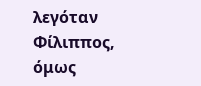λεγόταν Φίλιππος, όμως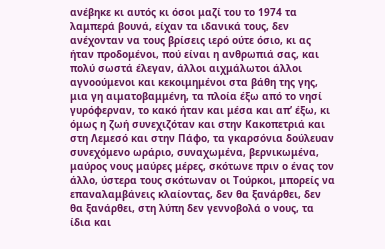ανέβηκε κι αυτός κι όσοι μαζί του το 1974 τα λαμπερά βουνά, είχαν τα ιδανικά τους, δεν ανέχονταν να τους βρίσεις ιερό ούτε όσιο, κι ας ήταν προδομένοι, πού είναι η ανθρωπιά σας, και πολύ σωστά έλεγαν, άλλοι αιχμάλωτοι άλλοι αγνοούμενοι και κεκοιμημένοι στα βάθη της γης, μια γη αιματοβαμμένη, τα πλοία έξω από το νησί γυρόφερναν, το κακό ήταν και μέσα και απ’ έξω, κι όμως η ζωή συνεχιζόταν και στην Κακοπετριά και στη Λεμεσό και στην Πάφο, τα γκαρσόνια δούλευαν συνεχόμενο ωράριο, συναχωμένα, βερνικωμένα, μαύρος νους μαύρες μέρες, σκότωνε πριν ο ένας τον άλλο, ύστερα τους σκότωναν οι Τούρκοι, μπορείς να επαναλαμβάνεις κλαίοντας, δεν θα ξανάρθει, δεν θα ξανάρθει, στη λύπη δεν γεννοβολά ο νους, τα ίδια και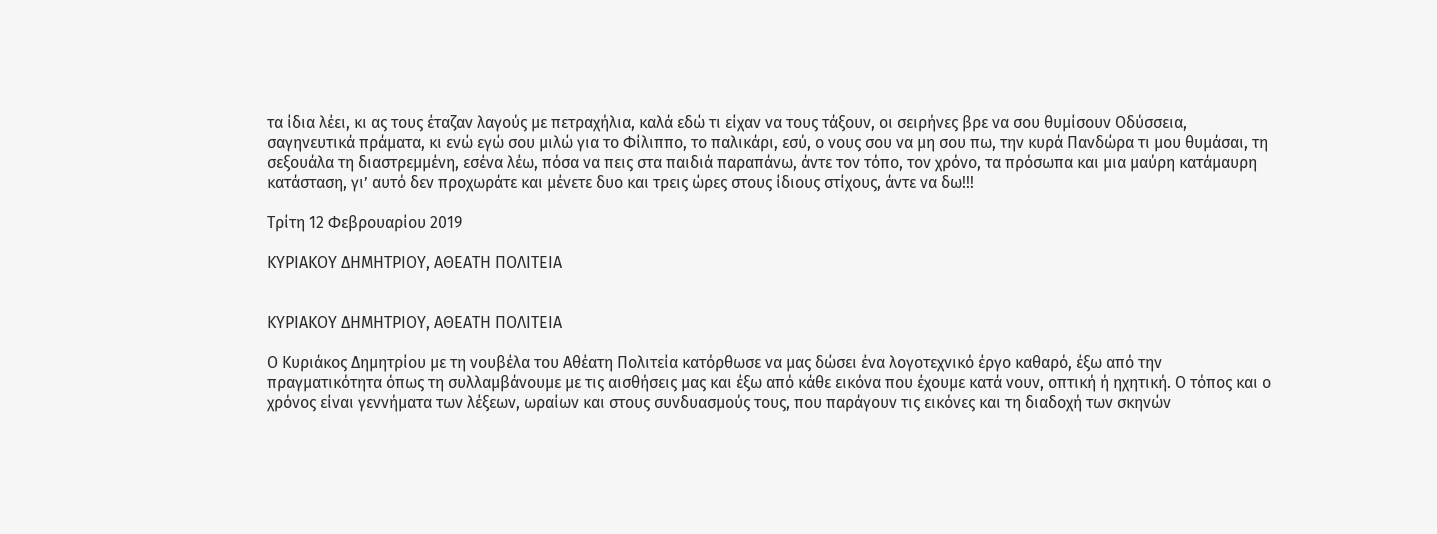τα ίδια λέει, κι ας τους έταζαν λαγούς με πετραχήλια, καλά εδώ τι είχαν να τους τάξουν, οι σειρήνες βρε να σου θυμίσουν Οδύσσεια, σαγηνευτικά πράματα, κι ενώ εγώ σου μιλώ για το Φίλιππο, το παλικάρι, εσύ, ο νους σου να μη σου πω, την κυρά Πανδώρα τι μου θυμάσαι, τη σεξουάλα τη διαστρεμμένη, εσένα λέω, πόσα να πεις στα παιδιά παραπάνω, άντε τον τόπο, τον χρόνο, τα πρόσωπα και μια μαύρη κατάμαυρη κατάσταση, γι’ αυτό δεν προχωράτε και μένετε δυο και τρεις ώρες στους ίδιους στίχους, άντε να δω!!!

Τρίτη 12 Φεβρουαρίου 2019

ΚΥΡΙΑΚΟΥ ΔΗΜΗΤΡΙΟΥ, ΑΘΕΑΤΗ ΠΟΛΙΤΕΙΑ


ΚΥΡΙΑΚΟΥ ΔΗΜΗΤΡΙΟΥ, ΑΘΕΑΤΗ ΠΟΛΙΤΕΙΑ

Ο Κυριάκος Δημητρίου με τη νουβέλα του Αθέατη Πολιτεία κατόρθωσε να μας δώσει ένα λογοτεχνικό έργο καθαρό, έξω από την πραγματικότητα όπως τη συλλαμβάνουμε με τις αισθήσεις μας και έξω από κάθε εικόνα που έχουμε κατά νουν, οπτική ή ηχητική. Ο τόπος και ο χρόνος είναι γεννήματα των λέξεων, ωραίων και στους συνδυασμούς τους, που παράγουν τις εικόνες και τη διαδοχή των σκηνών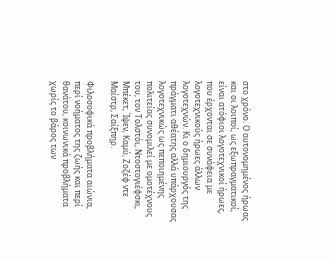στο χρόνο. Ο αυτονομημένος ήρωας και οι λοιποί, ως εξωπραγματικοί, είναι ατόφιοι λογοτεχνικοί ήρωες, που έρχονται σε συνάφεια με λογοτεχνικούς ήρωες άλλων λογοτεχνών. Κι ο δημιουργός της πράγματι αθέατης αλλά υπάρχουσας λογοτεχνικώς ως πεποιημένης  πολιτείας συνομιλεί με ομοτέχνους του, τον Τολστόι, Ντοστογιέφσκι, Μπέκετ, Ίψεν, Καμύ, Ζοζέφ ντε Μαίστρ, Σαίξπηρ.

Φιλοσοφικά προβλήματα αιώνια, περί νοήματος της ζωής και περί θανάτου, κοινωνικά προβλήματα χωρίς το βάρος των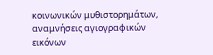κοινωνικών μυθιστορημάτων, αναμνήσεις αγιογραφικών εικόνων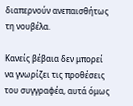διαπερνούν ανεπαισθήτως τη νουβέλα.

Κανείς βέβαια δεν μπορεί να γνωρίζει τις προθέσεις του συγγραφέα, αυτά όμως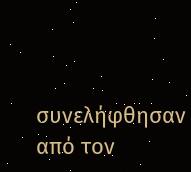συνελήφθησαν από τον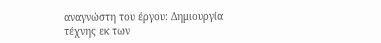αναγνώστη του έργου: Δημιουργία τέχνης εκ των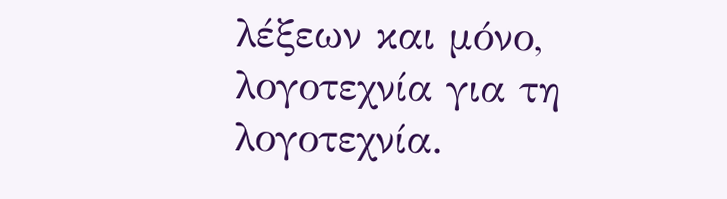λέξεων και μόνο, λογοτεχνία για τη λογοτεχνία.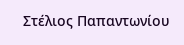Στέλιος Παπαντωνίου